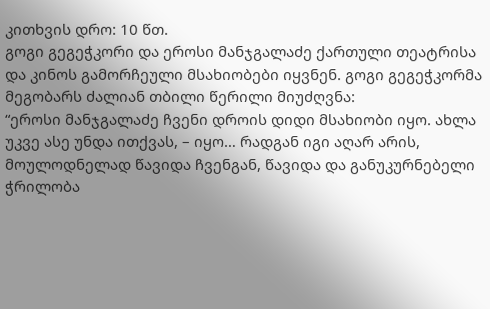კითხვის დრო: 10 წთ.
გოგი გეგეჭკორი და ეროსი მანჯგალაძე ქართული თეატრისა და კინოს გამორჩეული მსახიობები იყვნენ. გოგი გეგეჭკორმა მეგობარს ძალიან თბილი წერილი მიუძღვნა:
“ეროსი მანჯგალაძე ჩვენი დროის დიდი მსახიობი იყო. ახლა უკვე ასე უნდა ითქვას, – იყო… რადგან იგი აღარ არის, მოულოდნელად წავიდა ჩვენგან, წავიდა და განუკურნებელი ჭრილობა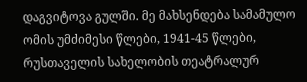დაგვიტოვა გულში. მე მახსენდება სამამულო ომის უმძიმესი წლები, 1941-45 წლები, რუსთაველის სახელობის თეატრალურ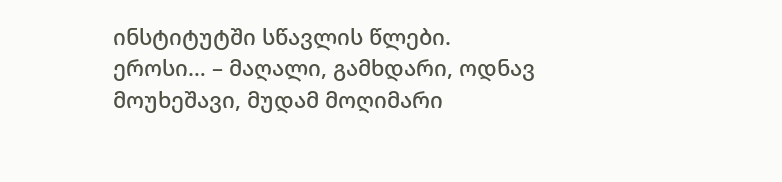ინსტიტუტში სწავლის წლები.
ეროსი… – მაღალი, გამხდარი, ოდნავ მოუხეშავი, მუდამ მოღიმარი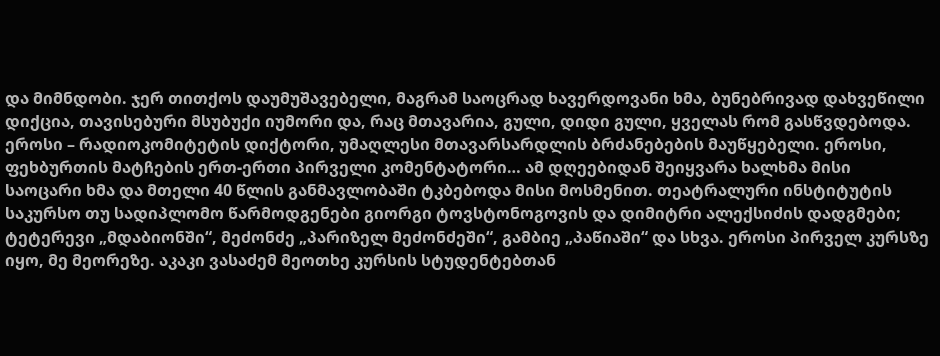და მიმნდობი. ჯერ თითქოს დაუმუშავებელი, მაგრამ საოცრად ხავერდოვანი ხმა, ბუნებრივად დახვეწილი დიქცია, თავისებური მსუბუქი იუმორი და, რაც მთავარია, გული, დიდი გული, ყველას რომ გასწვდებოდა. ეროსი – რადიოკომიტეტის დიქტორი, უმაღლესი მთავარსარდლის ბრძანებების მაუწყებელი. ეროსი, ფეხბურთის მატჩების ერთ-ერთი პირველი კომენტატორი… ამ დღეებიდან შეიყვარა ხალხმა მისი საოცარი ხმა და მთელი 40 წლის განმავლობაში ტკბებოდა მისი მოსმენით. თეატრალური ინსტიტუტის საკურსო თუ სადიპლომო წარმოდგენები გიორგი ტოვსტონოგოვის და დიმიტრი ალექსიძის დადგმები; ტეტერევი „მდაბიონში“, მეძონძე „პარიზელ მეძონძეში“, გამბიე „პაწიაში“ და სხვა. ეროსი პირველ კურსზე იყო, მე მეორეზე. აკაკი ვასაძემ მეოთხე კურსის სტუდენტებთან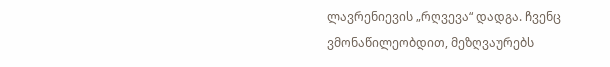ლავრენიევის „რღვევა“ დადგა. ჩვენც ვმონაწილეობდით, მეზღვაურებს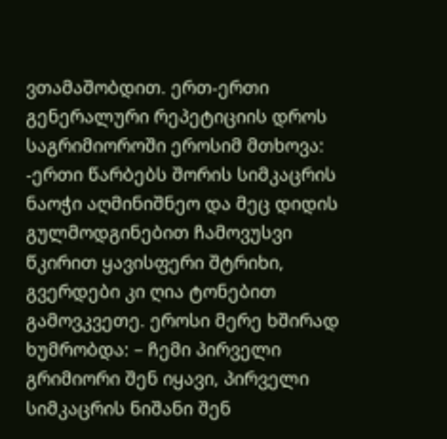ვთამაშობდით. ერთ-ერთი გენერალური რეპეტიციის დროს საგრიმიოროში ეროსიმ მთხოვა: -ერთი წარბებს შორის სიმკაცრის ნაოჭი აღმინიშნეო და მეც დიდის გულმოდგინებით ჩამოვუსვი წკირით ყავისფერი შტრიხი, გვერდები კი ღია ტონებით გამოვკვეთე. ეროსი მერე ხშირად ხუმრობდა: – ჩემი პირველი გრიმიორი შენ იყავი, პირველი სიმკაცრის ნიშანი შენ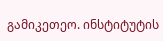გამიკეთეო. ინსტიტუტის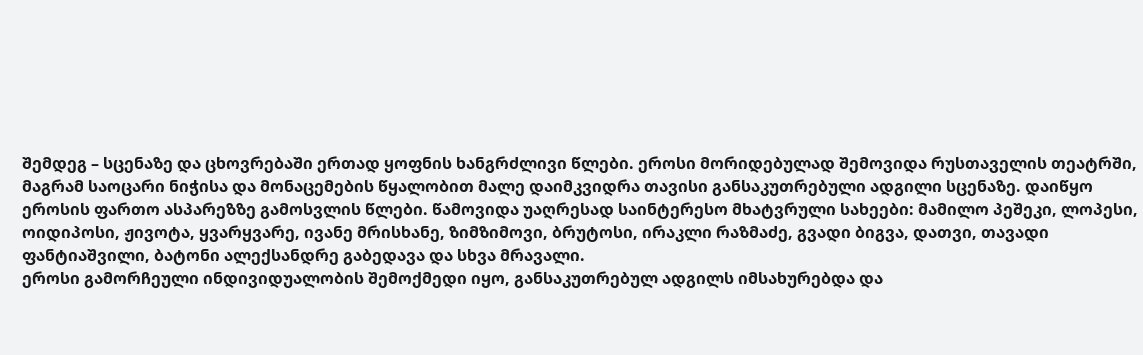შემდეგ – სცენაზე და ცხოვრებაში ერთად ყოფნის ხანგრძლივი წლები. ეროსი მორიდებულად შემოვიდა რუსთაველის თეატრში, მაგრამ საოცარი ნიჭისა და მონაცემების წყალობით მალე დაიმკვიდრა თავისი განსაკუთრებული ადგილი სცენაზე. დაიწყო ეროსის ფართო ასპარეზზე გამოსვლის წლები. წამოვიდა უაღრესად საინტერესო მხატვრული სახეები: მამილო პეშეკი, ლოპესი, ოიდიპოსი, ჟივოტა, ყვარყვარე, ივანე მრისხანე, ზიმზიმოვი, ბრუტოსი, ირაკლი რაზმაძე, გვადი ბიგვა, დათვი, თავადი ფანტიაშვილი, ბატონი ალექსანდრე გაბედავა და სხვა მრავალი.
ეროსი გამორჩეული ინდივიდუალობის შემოქმედი იყო, განსაკუთრებულ ადგილს იმსახურებდა და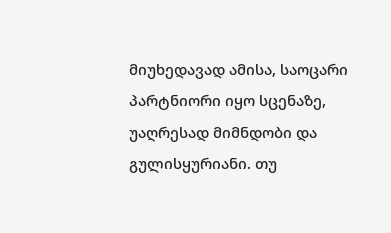მიუხედავად ამისა, საოცარი პარტნიორი იყო სცენაზე, უაღრესად მიმნდობი და გულისყურიანი. თუ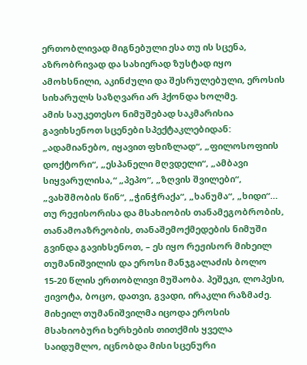ერთობლივად მიგნებული ესა თუ ის სცენა, აზრობრივად და სახიერად ზუსტად იყო ამოხსნილი, აკინძული და შესრულებული, ეროსის სიხარულს საზღვარი არ ჰქონდა ხოლმე.
ამის საუკეთესო ნიმუშებად საკმარისია გავიხსენოთ სცენები სპექტაკლებიდან: „ადამიანებო, იყავით ფხიზლად“, „ფილოსოფიის დოქტორი“, „ესპანელი მღვდელი“, „ამბავი სიყვარულისა,“ „პეპო“, „ზღვის შვილები“, „ვახშმობის წინ“, „ჭინჭრაქა“, „ხანუმა“, „ხიდი“… თუ რეჟისორისა და მსახიობის თანამეგობრობის, თანამოაზრეობის, თანაშემოქმედების ნიმუში გვინდა გავიხსენოთ, – ეს იყო რეჟისორ მიხეილ თუმანიშვილის და ეროსი მანჯგალაძის ბოლო 15-20 წლის ერთობლივი მუშაობა. პეშეკი, ლოპესი, ჟივოტა, ბოცო, დათვი, გვადი, ირაკლი რაზმაძე. მიხეილ თუმანიშვილმა იცოდა ეროსის მსახიობური ხერხების თითქმის ყველა საიდუმლო, იცნობდა მისი სცენური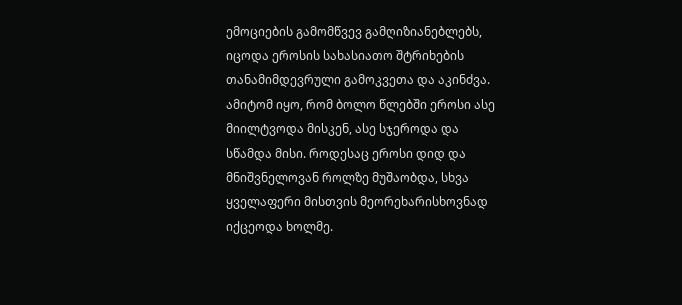ემოციების გამომწვევ გამღიზიანებლებს, იცოდა ეროსის სახასიათო შტრიხების თანამიმდევრული გამოკვეთა და აკინძვა. ამიტომ იყო, რომ ბოლო წლებში ეროსი ასე მიილტვოდა მისკენ, ასე სჯეროდა და სწამდა მისი. როდესაც ეროსი დიდ და მნიშვნელოვან როლზე მუშაობდა, სხვა ყველაფერი მისთვის მეორეხარისხოვნად იქცეოდა ხოლმე.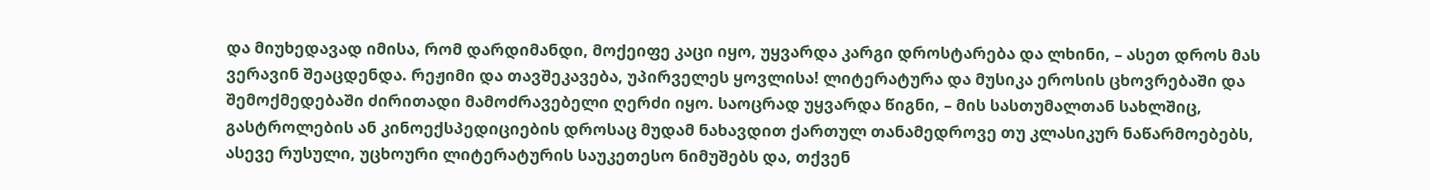და მიუხედავად იმისა, რომ დარდიმანდი, მოქეიფე კაცი იყო, უყვარდა კარგი დროსტარება და ლხინი, – ასეთ დროს მას ვერავინ შეაცდენდა. რეჟიმი და თავშეკავება, უპირველეს ყოვლისა! ლიტერატურა და მუსიკა ეროსის ცხოვრებაში და შემოქმედებაში ძირითადი მამოძრავებელი ღერძი იყო. საოცრად უყვარდა წიგნი, – მის სასთუმალთან სახლშიც, გასტროლების ან კინოექსპედიციების დროსაც მუდამ ნახავდით ქართულ თანამედროვე თუ კლასიკურ ნაწარმოებებს, ასევე რუსული, უცხოური ლიტერატურის საუკეთესო ნიმუშებს და, თქვენ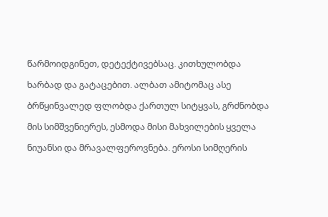წარმოიდგინეთ, დეტექტივებსაც. კითხულობდა ხარბად და გატაცებით. ალბათ ამიტომაც ასე ბრწყინვალედ ფლობდა ქართულ სიტყვას, გრძნობდა მის სიმშვენიერეს, ესმოდა მისი მახვილების ყველა ნიუანსი და მრავალფეროვნება. ეროსი სიმღერის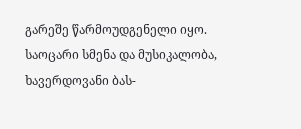გარეშე წარმოუდგენელი იყო. საოცარი სმენა და მუსიკალობა, ხავერდოვანი ბას-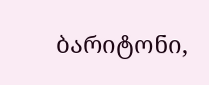ბარიტონი,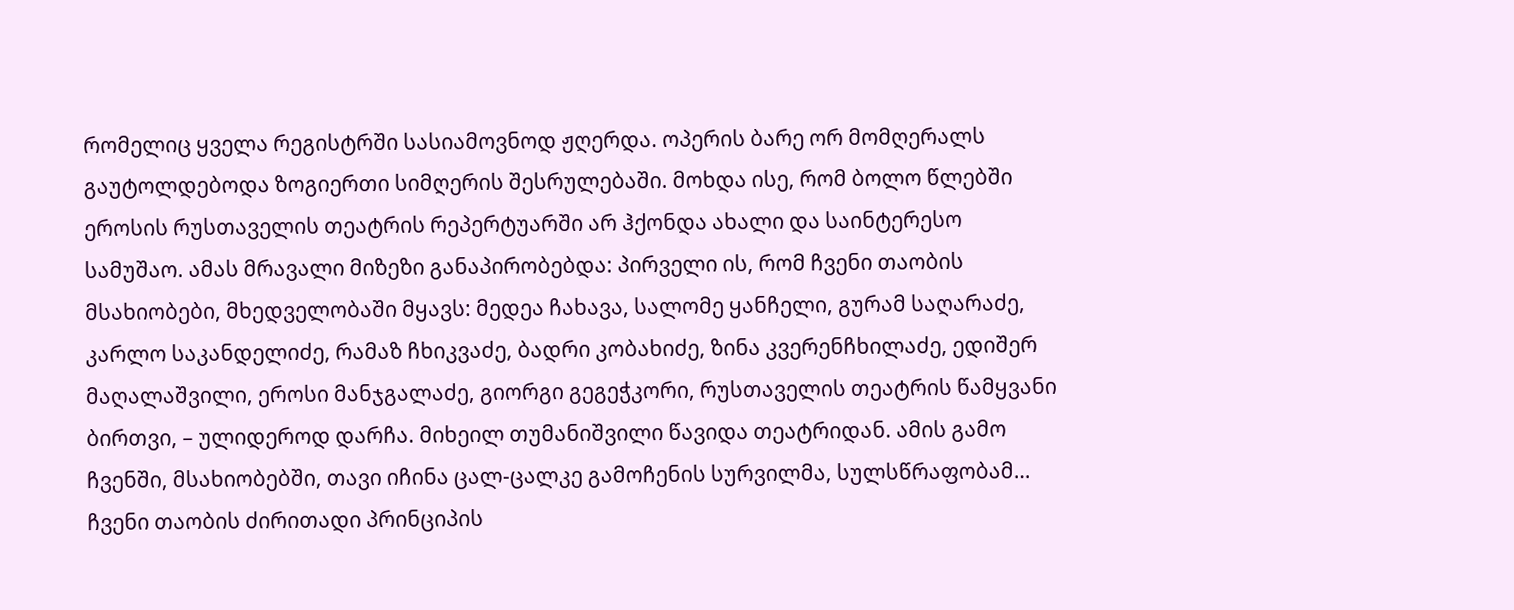რომელიც ყველა რეგისტრში სასიამოვნოდ ჟღერდა. ოპერის ბარე ორ მომღერალს გაუტოლდებოდა ზოგიერთი სიმღერის შესრულებაში. მოხდა ისე, რომ ბოლო წლებში ეროსის რუსთაველის თეატრის რეპერტუარში არ ჰქონდა ახალი და საინტერესო სამუშაო. ამას მრავალი მიზეზი განაპირობებდა: პირველი ის, რომ ჩვენი თაობის მსახიობები, მხედველობაში მყავს: მედეა ჩახავა, სალომე ყანჩელი, გურამ საღარაძე, კარლო საკანდელიძე, რამაზ ჩხიკვაძე, ბადრი კობახიძე, ზინა კვერენჩხილაძე, ედიშერ მაღალაშვილი, ეროსი მანჯგალაძე, გიორგი გეგეჭკორი, რუსთაველის თეატრის წამყვანი ბირთვი, – ულიდეროდ დარჩა. მიხეილ თუმანიშვილი წავიდა თეატრიდან. ამის გამო ჩვენში, მსახიობებში, თავი იჩინა ცალ-ცალკე გამოჩენის სურვილმა, სულსწრაფობამ… ჩვენი თაობის ძირითადი პრინციპის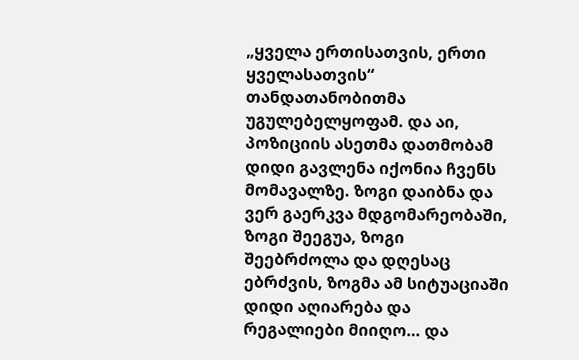„ყველა ერთისათვის, ერთი ყველასათვის“ თანდათანობითმა უგულებელყოფამ. და აი, პოზიციის ასეთმა დათმობამ დიდი გავლენა იქონია ჩვენს მომავალზე. ზოგი დაიბნა და ვერ გაერკვა მდგომარეობაში, ზოგი შეეგუა, ზოგი შეებრძოლა და დღესაც ებრძვის, ზოგმა ამ სიტუაციაში დიდი აღიარება და რეგალიები მიიღო… და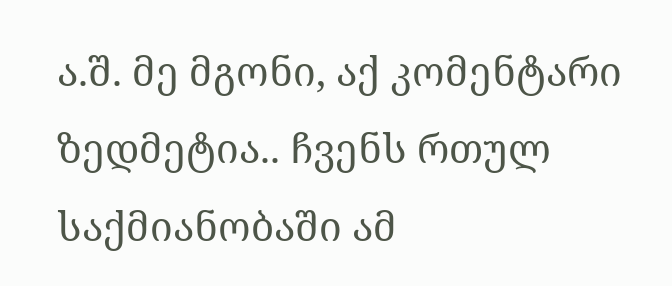ა.შ. მე მგონი, აქ კომენტარი ზედმეტია.. ჩვენს რთულ საქმიანობაში ამ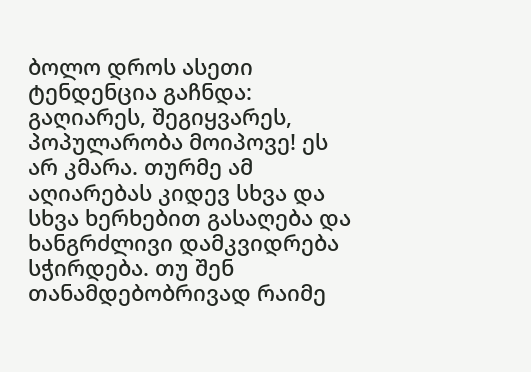ბოლო დროს ასეთი ტენდენცია გაჩნდა: გაღიარეს, შეგიყვარეს, პოპულარობა მოიპოვე! ეს არ კმარა. თურმე ამ აღიარებას კიდევ სხვა და სხვა ხერხებით გასაღება და ხანგრძლივი დამკვიდრება სჭირდება. თუ შენ თანამდებობრივად რაიმე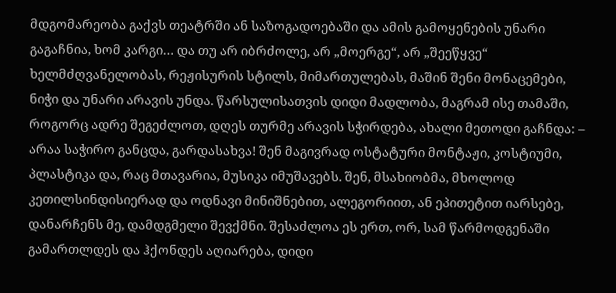მდგომარეობა გაქვს თეატრში ან საზოგადოებაში და ამის გამოყენების უნარი გაგაჩნია, ხომ კარგი… და თუ არ იბრძოლე, არ „მოერგე“, არ „შეეწყვე“ ხელმძღვანელობას, რეჟისურის სტილს, მიმართულებას, მაშინ შენი მონაცემები, ნიჭი და უნარი არავის უნდა. წარსულისათვის დიდი მადლობა, მაგრამ ისე თამაში, როგორც ადრე შეგეძლოთ, დღეს თურმე არავის სჭირდება, ახალი მეთოდი გაჩნდა: – არაა საჭირო განცდა, გარდასახვა! შენ მაგივრად ოსტატური მონტაჟი, კოსტიუმი, პლასტიკა და, რაც მთავარია, მუსიკა იმუშავებს. შენ, მსახიობმა, მხოლოდ კეთილსინდისიერად და ოდნავი მინიშნებით, ალეგორიით, ან ეპითეტით იარსებე, დანარჩენს მე, დამდგმელი შევქმნი. შესაძლოა ეს ერთ, ორ, სამ წარმოდგენაში გამართლდეს და ჰქონდეს აღიარება, დიდი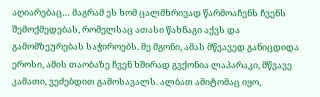აღიარებაც… მაგრამ ეს ხომ ცალმხრივად წარმოაჩენს ჩვენს შემოქმედებას, რომელსაც ათასი წახნაგი აქვს და გამომზეურებას საჭიროებს. მე მგონი, ამას მწვავედ განიცდიდა ეროსი, ამის თაობაზე ჩვენ ხშირად გვქონია ლაპარაკი, მწვავე კამათი, ვეძებდით გამოსავალს. ალბათ ამიტომაც იყო,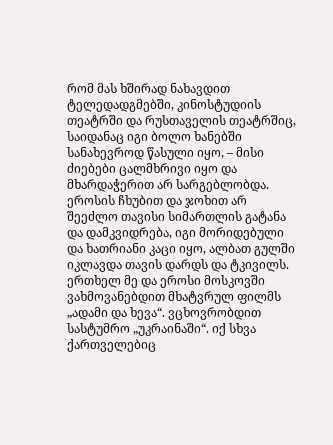რომ მას ხშირად ნახავდით ტელედადგმებში, კინოსტუდიის თეატრში და რუსთაველის თეატრშიც, საიდანაც იგი ბოლო ხანებში სანახევროდ წასული იყო, – მისი ძიებები ცალმხრივი იყო და მხარდაჭერით არ სარგებლობდა. ეროსის ჩხუბით და ჯოხით არ შეეძლო თავისი სიმართლის გატანა და დამკვიდრება, იგი მორიდებული და ხათრიანი კაცი იყო, ალბათ გულში იკლავდა თავის დარდს და ტკივილს.
ერთხელ მე და ეროსი მოსკოვში ვახმოვანებდით მხატვრულ ფილმს „ადამი და ხევა“. ვცხოვრობდით სასტუმრო „უკრაინაში“. იქ სხვა ქართველებიც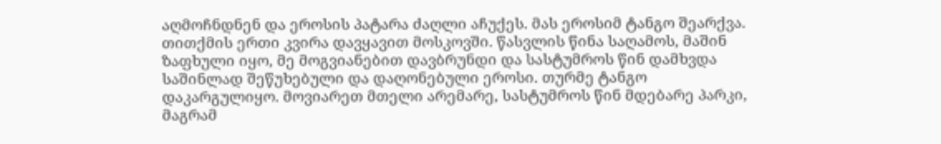აღმოჩნდნენ და ეროსის პატარა ძაღლი აჩუქეს. მას ეროსიმ ტანგო შეარქვა. თითქმის ერთი კვირა დავყავით მოსკოვში. წასვლის წინა საღამოს, მაშინ ზაფხული იყო, მე მოგვიანებით დავბრუნდი და სასტუმროს წინ დამხვდა საშინლად შეწუხებული და დაღონებული ეროსი. თურმე ტანგო დაკარგულიყო. მოვიარეთ მთელი არემარე, სასტუმროს წინ მდებარე პარკი, მაგრამ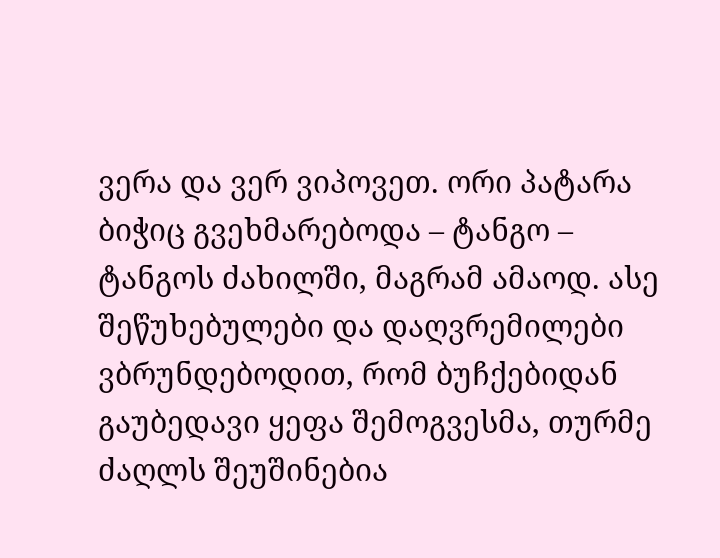ვერა და ვერ ვიპოვეთ. ორი პატარა ბიჭიც გვეხმარებოდა – ტანგო – ტანგოს ძახილში, მაგრამ ამაოდ. ასე შეწუხებულები და დაღვრემილები ვბრუნდებოდით, რომ ბუჩქებიდან გაუბედავი ყეფა შემოგვესმა, თურმე ძაღლს შეუშინებია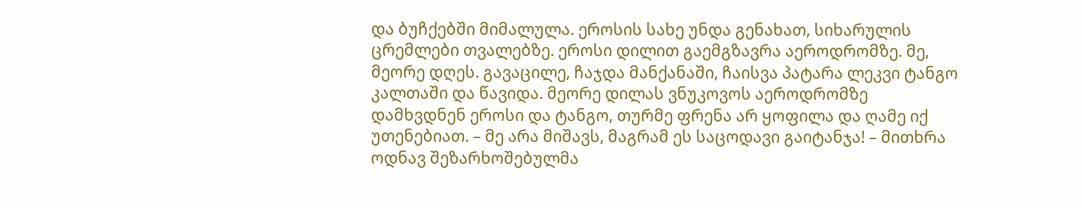და ბუჩქებში მიმალულა. ეროსის სახე უნდა გენახათ, სიხარულის ცრემლები თვალებზე. ეროსი დილით გაემგზავრა აეროდრომზე. მე, მეორე დღეს. გავაცილე, ჩაჯდა მანქანაში, ჩაისვა პატარა ლეკვი ტანგო კალთაში და წავიდა. მეორე დილას ვნუკოვოს აეროდრომზე დამხვდნენ ეროსი და ტანგო, თურმე ფრენა არ ყოფილა და ღამე იქ უთენებიათ. – მე არა მიშავს, მაგრამ ეს საცოდავი გაიტანჯა! – მითხრა ოდნავ შეზარხოშებულმა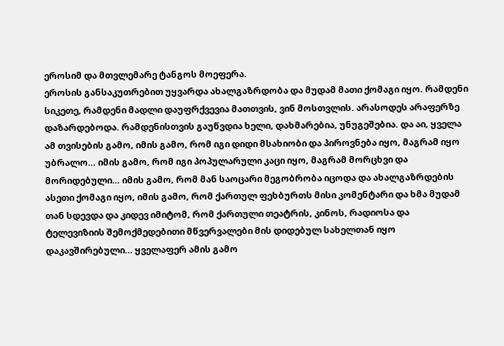ეროსიმ და მთვლემარე ტანგოს მოეფერა.
ეროსის განსაკუთრებით უყვარდა ახალგაზრდობა და მუდამ მათი ქომაგი იყო. რამდენი სიკეთე, რამდენი მადლი დაუფრქვევია მათთვის, ვინ მოსთვლის. არასოდეს არაფერზე დაზარდებოდა. რამდენისთვის გაუწვდია ხელი, დახმარებია, უნუგეშებია. და აი, ყველა ამ თვისების გამო, იმის გამო, რომ იგი დიდი მსახიობი და პიროვნება იყო, მაგრამ იყო უბრალო… იმის გამო, რომ იგი პოპულარული კაცი იყო, მაგრამ მორცხვი და მორიდებული… იმის გამო, რომ მან საოცარი მეგობრობა იცოდა და ახალგაზრდების ასეთი ქომაგი იყო, იმის გამო, რომ ქართულ ფეხბურთს მისი კომენტარი და ხმა მუდამ თან სდევდა და კიდევ იმიტომ, რომ ქართული თეატრის, კინოს, რადიოსა და ტელევიზიის შემოქმედებითი მწვერვალები მის დიდებულ სახელთან იყო დაკავშირებული… ყველაფერ ამის გამო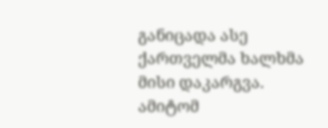განიცადა ასე ქართველმა ხალხმა მისი დაკარგვა. ამიტომ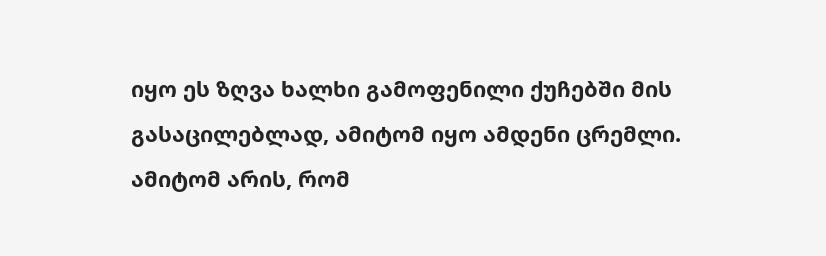იყო ეს ზღვა ხალხი გამოფენილი ქუჩებში მის გასაცილებლად, ამიტომ იყო ამდენი ცრემლი. ამიტომ არის, რომ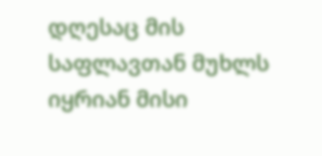დღესაც მის საფლავთან მუხლს იყრიან მისი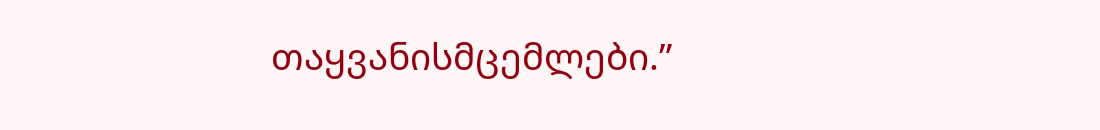თაყვანისმცემლები.”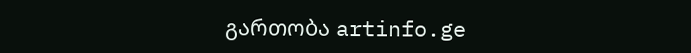გართობა artinfo.ge